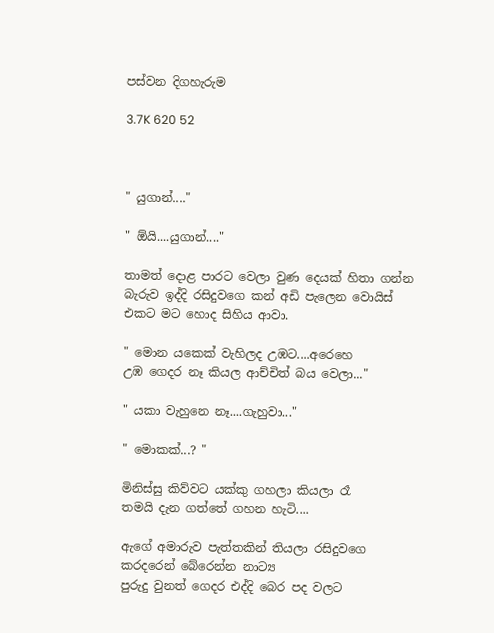පස්වන දිගහැරුම

3.7K 620 52



" යුගාන්...."

" ඕයි....යුගාන්...."

තාමත් දොළ පාරට වෙලා වුණ දෙයක් හිතා ගන්න බැරුව ඉද්දි රසිදුවගෙ කන් අඩි පැලෙන වොයිස් එකට මට හොද සිහිය ආවා.

" මොන යකෙක් වැහිලද උඹට....අරෙහෙ
උඹ ගෙදර නෑ කියල ආච්චිත් බය වෙලා..."

" යකා වැහුනෙ නෑ....ගැහුවා..."

" මොකක්...? "

මිනිස්සු කිව්වට යක්කු ගහලා කියලා රෑ
තමයි දැන ගත්තේ ගහන හැටි....

ඇගේ අමාරුව පැත්තකින් තියලා රසිදුවගෙ කරදරෙන් බේරෙන්න නාට්‍ය
පුරුදු වුනත් ගෙදර එද්දි බෙර පද වලට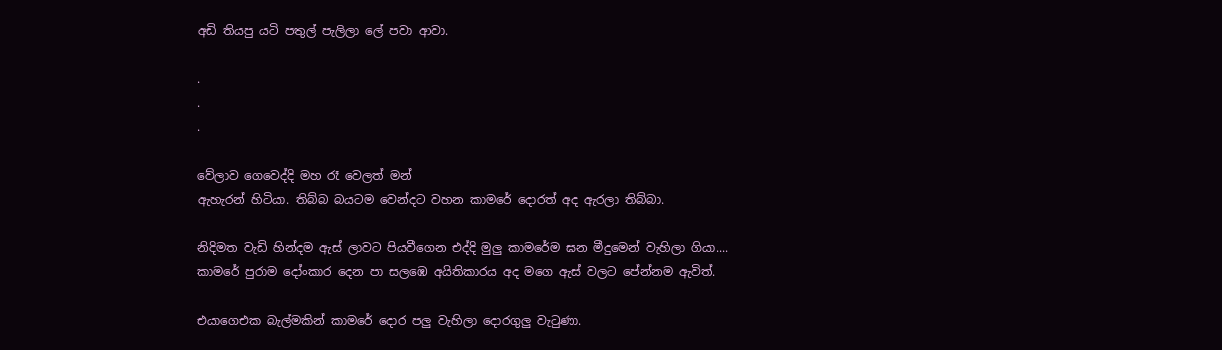අඩි තියපු යටි පතුල් පැලිලා ලේ පවා ආවා.

.
.
.

වේලාව ගෙවෙද්දි මහ රෑ වෙලත් මන්
ඇහැරන් හිටියා. තිබ්බ බයටම වෙන්දට වහන කාමරේ දොරත් අද ඇරලා තිබ්බා.

නිදිමත වැඩි හින්දම ඇස් ලාවට පියවීගෙන එද්දි මුලු කාමරේම ඝන මීදුමෙන් වැහිලා ගියා....
කාමරේ පුරාම දෝංකාර දෙන පා සලඹෙ අයිතිකාරය අද මගෙ ඇස් වලට පේන්නම ඇවිත්.

එයාගෙඑක බැල්මකින් කාමරේ දොර පලු වැහිලා දොරගුලු වැටුණා.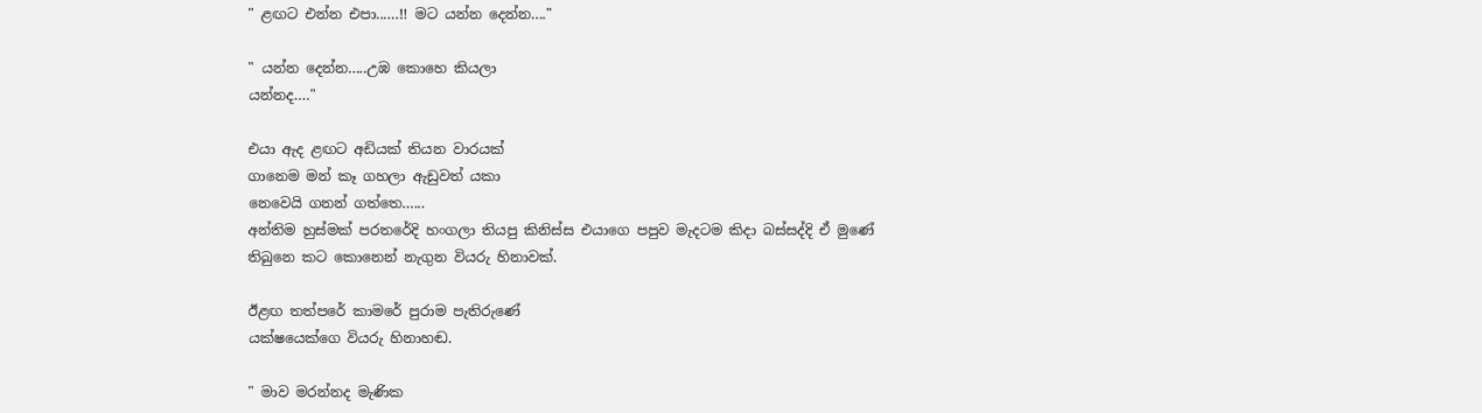" ළඟට එන්න එපා......!! මට යන්න දෙන්න...."

" යන්න දෙන්න.....උඹ කොහෙ කියලා
යන්නද...."

එයා ඇද ළඟට අඩියක් තියන වාරයක්
ගානෙම මන් කෑ ගහලා ඇඩුවත් යකා
නෙවෙයි ගනන් ගත්තෙ......
අන්තිම හුස්මක් පරතරේදි හංගලා තියපු කිනිස්ස එයාගෙ පපුව මැදටම කිදා බස්සද්දි ඒ මුණේ තිබුනෙ කට කොනෙන් නැගුන වියරු හිනාවක්.

ඊළඟ තත්පරේ කාමරේ පුරාම පැතිරුණේ
යක්ෂයෙක්ගෙ වියරු හිනාහඬ.

" මාව මරන්නද මැණික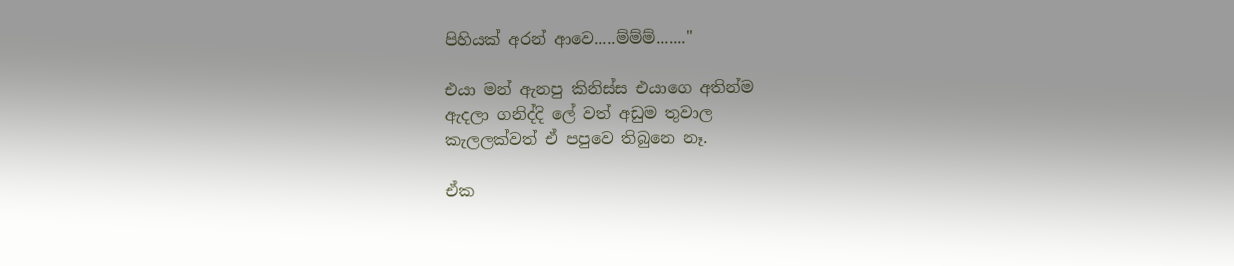පිහියක් අරන් ආවෙ.....ම්ම්ම්......."

එයා මන් ඇනපු කිනිස්ස එයාගෙ අතින්ම
ඇදලා ගනිද්දි ලේ වත් අඩුම තුවාල
කැලලක්වත් ඒ පපුවෙ තිබුනෙ නෑ.

ඒක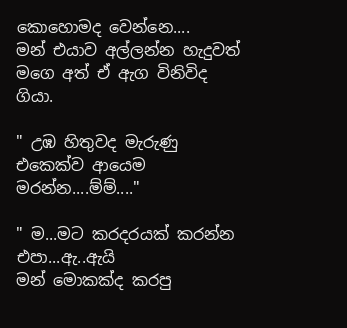කොහොමද වෙන්නෙ....
මන් එයාව අල්ලන්න හැදුවත් මගෙ අත් ඒ ඇග විනිවිද ගියා.

" උඹ හිතුවද මැරුණු එකෙක්ව ආයෙම
මරන්න....ම්ම්...."

" ම...මට කරදරයක් කරන්න එපා...ඇ..ඇයි
මන් මොකක්ද කරපු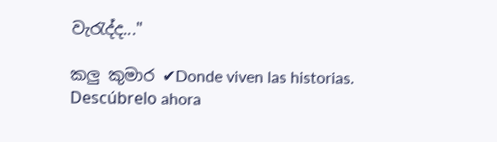වැරැද්ද..."

කලු කුමාර ✔Donde viven las historias. Descúbrelo ahora